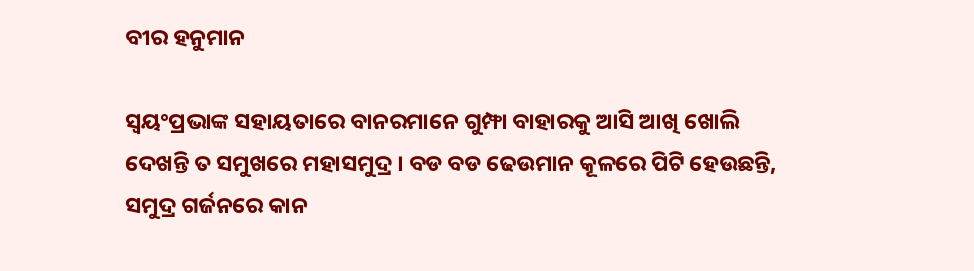ବୀର ହନୁମାନ

ସ୍ୱୟଂପ୍ରଭାଙ୍କ ସହାୟତାରେ ବାନରମାନେ ଗୁମ୍ଫା ବାହାରକୁ ଆସି ଆଖି ଖୋଲି ଦେଖନ୍ତି ତ ସମୁଖରେ ମହାସମୁଦ୍ର । ବଡ ବଡ ଢେଉମାନ କୂଳରେ ପିଟି ହେଉଛନ୍ତି, ସମୁଦ୍ର ଗର୍ଜନରେ କାନ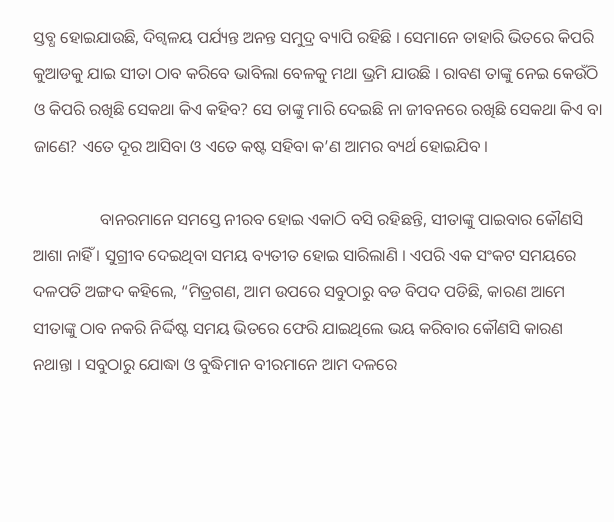ସ୍ତବ୍ଧ ହୋଇଯାଉଛି, ଦିଗ୍ବଳୟ ପର୍ଯ୍ୟନ୍ତ ଅନନ୍ତ ସମୁଦ୍ର ବ୍ୟାପି ରହିଛି । ସେମାନେ ତାହାରି ଭିତରେ କିପରି କୁଆଡକୁ ଯାଇ ସୀତା ଠାବ କରିବେ ଭାବିଲା ବେଳକୁ ମଥା ଭ୍ରମି ଯାଉଛି । ରାବଣ ତାଙ୍କୁ ନେଇ କେଉଁଠି ଓ କିପରି ରଖିଛି ସେକଥା କିଏ କହିବ? ସେ ତାଙ୍କୁ ମାରି ଦେଇଛି ନା ଜୀବନରେ ରଖିଛି ସେକଥା କିଏ ବା ଜାଣେ? ଏତେ ଦୂର ଆସିବା ଓ ଏତେ କଷ୍ଟ ସହିବା କ’ଣ ଆମର ବ୍ୟର୍ଥ ହୋଇଯିବ ।

                ବାନରମାନେ ସମସ୍ତେ ନୀରବ ହୋଇ ଏକାଠି ବସି ରହିଛନ୍ତି, ସୀତାଙ୍କୁ ପାଇବାର କୌଣସି ଆଶା ନାହିଁ । ସୁଗ୍ରୀବ ଦେଇଥିବା ସମୟ ବ୍ୟତୀତ ହୋଇ ସାରିଲାଣି । ଏପରି ଏକ ସଂକଟ ସମୟରେ ଦଳପତି ଅଙ୍ଗଦ କହିଲେ, “ମିତ୍ରଗଣ, ଆମ ଉପରେ ସବୁଠାରୁ ବଡ ବିପଦ ପଡିଛି, କାରଣ ଆମେ ସୀତାଙ୍କୁ ଠାବ ନକରି ନିର୍ଦ୍ଦିଷ୍ଟ ସମୟ ଭିତରେ ଫେରି ଯାଇଥିଲେ ଭୟ କରିବାର କୌଣସି କାରଣ ନଥାନ୍ତା । ସବୁଠାରୁ ଯୋଦ୍ଧା ଓ ବୁଦ୍ଧିମାନ ବୀରମାନେ ଆମ ଦଳରେ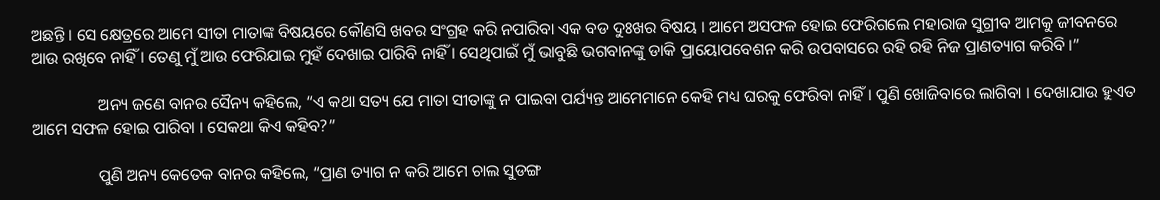ଅଛନ୍ତି । ସେ କ୍ଷେତ୍ରରେ ଆମେ ସୀତା ମାତାଙ୍କ ବିଷୟରେ କୌଣସି ଖବର ସଂଗ୍ରହ କରି ନପାରିବା ଏକ ବଡ ଦୁଃଖର ବିଷୟ । ଆମେ ଅସଫଳ ହୋଇ ଫେରିଗଲେ ମହାରାଜ ସୁଗ୍ରୀବ ଆମକୁ ଜୀବନରେ ଆଉ ରଖିବେ ନାହିଁ । ତେଣୁ ମୁଁ ଆଉ ଫେରିଯାଇ ମୁହଁ ଦେଖାଇ ପାରିବି ନାହିଁ । ସେଥିପାଇଁ ମୁଁ ଭାବୁଛି ଭଗବାନଙ୍କୁ ଡାକି ପ୍ରାୟୋପବେଶନ କରି ଉପବାସରେ ରହି ରହି ନିଜ ପ୍ରାଣତ୍ୟାଗ କରିବି ।”

                ଅନ୍ୟ ଜଣେ ବାନର ସୈନ୍ୟ କହିଲେ, “ଏ କଥା ସତ୍ୟ ଯେ ମାତା ସୀତାଙ୍କୁ ନ ପାଇବା ପର୍ଯ୍ୟନ୍ତ ଆମେମାନେ କେହି ମଧ୍ୟ ଘରକୁ ଫେରିବା ନାହିଁ । ପୁଣି ଖୋଜିବାରେ ଲାଗିବା । ଦେଖାଯାଉ ହୁଏତ ଆମେ ସଫଳ ହୋଇ ପାରିବା । ସେକଥା କିଏ କହିବ?”

                ପୁଣି ଅନ୍ୟ କେତେକ ବାନର କହିଲେ, “ପ୍ରାଣ ତ୍ୟାଗ ନ କରି ଆମେ ଚାଲ ସୁଡଙ୍ଗ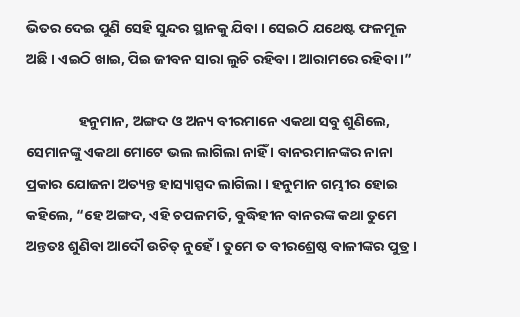ଭିତର ଦେଇ ପୁଣି ସେହି ସୁନ୍ଦର ସ୍ଥାନକୁ ଯିବା । ସେଇଠି ଯଥେଷ୍ଟ ଫଳମୂଳ ଅଛି । ଏଇଠି ଖାଇ, ପିଇ ଜୀବନ ସାରା ଲୁଚି ରହିବା । ଆରାମରେ ରହିବା ।”

                ହନୁମାନ, ଅଙ୍ଗଦ ଓ ଅନ୍ୟ ବୀରମାନେ ଏକଥା ସବୁ ଶୁଣିଲେ, ସେମାନଙ୍କୁ ଏକଥା ମୋଟେ ଭଲ ଲାଗିଲା ନାହିଁ । ବାନରମାନଙ୍କର ନାନା ପ୍ରକାର ଯୋଜନା ଅତ୍ୟନ୍ତ ହାସ୍ୟାସ୍ପଦ ଲାଗିଲା । ହନୁମାନ ଗମ୍ଭୀର ହୋଇ କହିଲେ, “ହେ ଅଙ୍ଗଦ, ଏହି ଚପଳମତି, ବୁଦ୍ଧିହୀନ ବାନରଙ୍କ କଥା ତୁମେ ଅନ୍ତତଃ ଶୁଣିବା ଆଦୌ ଉଚିତ୍ ନୁହେଁ । ତୁମେ ତ ବୀରଶ୍ରେଷ୍ଠ ବାଳୀଙ୍କର ପୁତ୍ର ।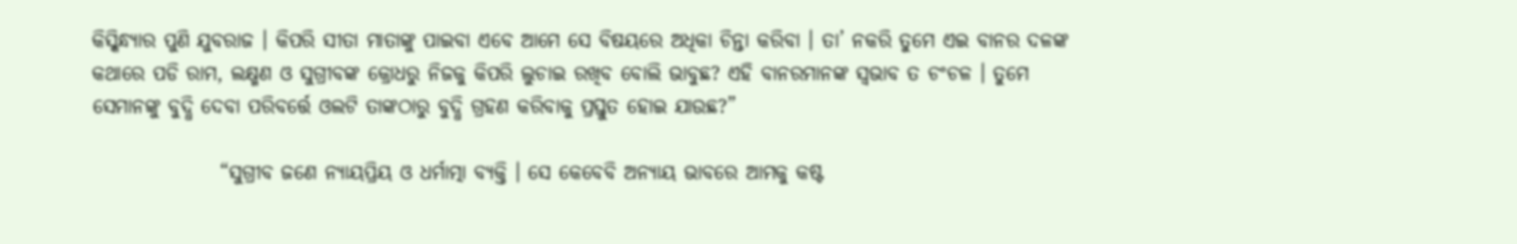କିସ୍କିନ୍ଧ୍ୟାର ପୁଣି ଯୁବରାଜ । କିପରି ସୀତା ମାତାଙ୍କୁ ପାଇବା ଏବେ ଆମେ ସେ ବିଷୟରେ ଅଧିକା ଚିନ୍ତା କରିବା । ତା’ ନକରି ତୁମେ ଏଇ ବାନର ଦଳଙ୍କ କଥାରେ ପଡି ରାମ, ଲକ୍ଷ୍ମଣ ଓ ସୁଗ୍ରୀବଙ୍କ କ୍ରୋଧରୁ ନିଜକୁ କିପରି ଲୁଚାଇ ରଖିବ ବୋଲି ଭାବୁଛ? ଏହି ବାନରମାନଙ୍କ ସ୍ୱଭାବ ତ ଚଂଚଳ । ତୁମେ ସେମାନଙ୍କୁ ବୁଦ୍ଧି ଦେବା ପରିବର୍ତ୍ତେ ଓଲଟି ତାଙ୍କଠାରୁ ବୁଦ୍ଧି ଗ୍ରହଣ କରିବାକୁ ପ୍ରସ୍ତୁତ ହୋଇ ଯାଉଛ?”

                “ସୁଗ୍ରୀବ ଜଣେ ନ୍ୟାୟପ୍ରିୟ ଓ ଧର୍ମାତ୍ମା ବ୍ୟକ୍ତି । ସେ କେବେବି ଅନ୍ୟାୟ ଭାବରେ ଆମକୁ କଷ୍ଟ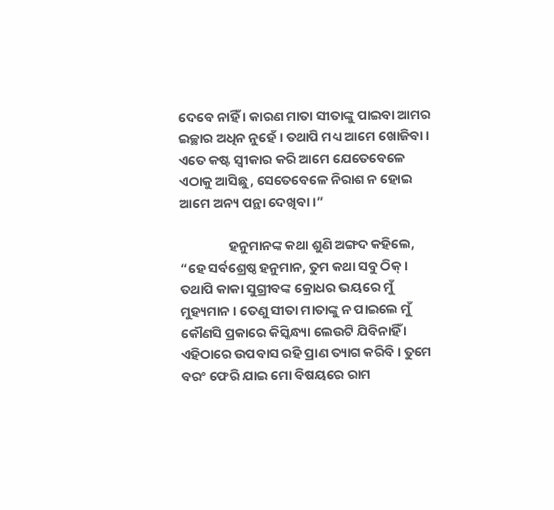ଦେବେ ନାହିଁ । କାରଣ ମାତା ସୀତାଙ୍କୁ ପାଇବା ଆମର ଇଚ୍ଛାର ଅଧିନ ନୁହେଁ । ତଥାପି ମଧ୍ୟ ଆମେ ଖୋଜିବା । ଏତେ କଷ୍ଟ ସ୍ୱୀକାର କରି ଆମେ ଯେତେବେଳେ ଏଠାକୁ ଆସିଛୁ, ସେତେବେଳେ ନିରାଶ ନ ହୋଇ ଆମେ ଅନ୍ୟ ପନ୍ଥା ଦେଖିବା ।”

                ହନୁମାନଙ୍କ କଥା ଶୁଣି ଅଙ୍ଗଦ କହିଲେ, “ହେ ସର୍ବଶ୍ରେଷ୍ଠ ହନୁମାନ, ତୁମ କଥା ସବୁ ଠିକ୍ । ତଥାପି କାକା ସୁଗ୍ରୀବଙ୍କ କ୍ରୋଧର ଭୟରେ ମୁଁ ମୁହ୍ୟମାନ । ତେଣୁ ସୀତା ମାତାଙ୍କୁ ନ ପାଇଲେ ମୁଁ କୌଣସି ପ୍ରକାରେ କିସ୍କିନ୍ଧ୍ୟା ଲେଉଟି ଯିବିନାହିଁ । ଏହିଠାରେ ଉପବାସ ରହି ପ୍ରାଣ ତ୍ୟାଗ କରିବି । ତୁମେ ବରଂ ଫେରି ଯାଇ ମୋ ବିଷୟରେ ରାମ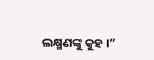ଲକ୍ଷ୍ମଣଙ୍କୁ କୁହ ।”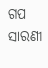ଗପ ସାରଣୀ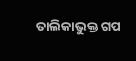ତାଲିକାଭୁକ୍ତ ଗପ